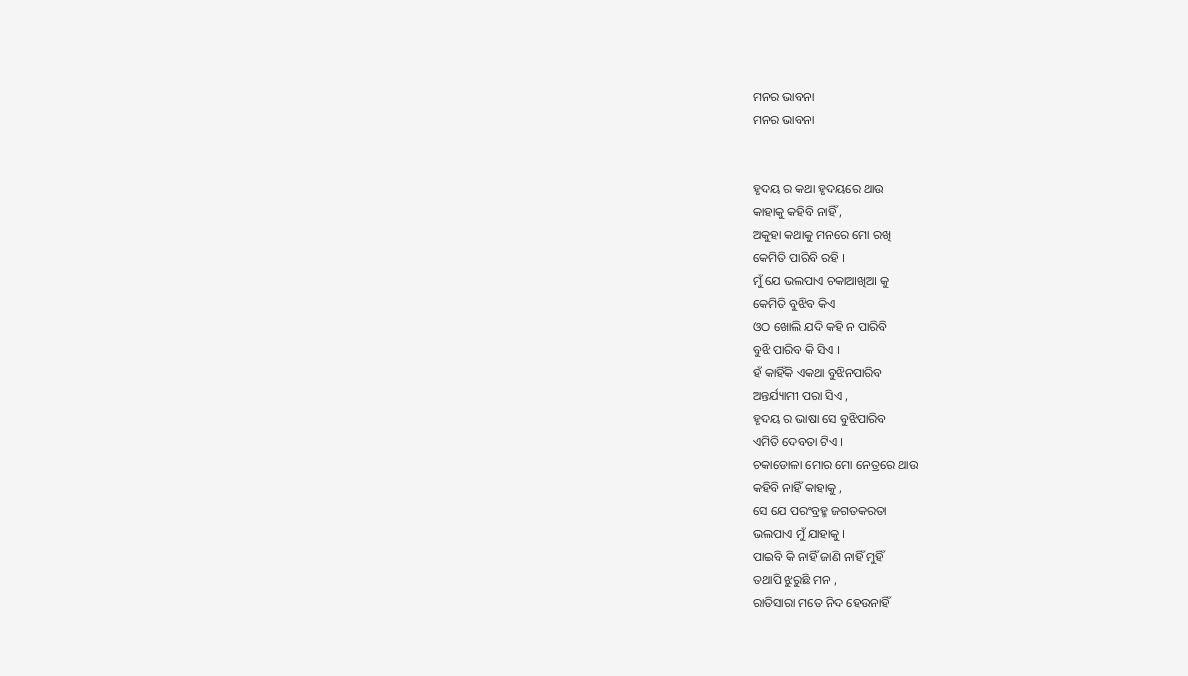ମନର ଭାବନା
ମନର ଭାବନା


ହୃଦୟ ର କଥା ହୃଦୟରେ ଥାଉ
କାହାକୁ କହିବି ନାହିଁ ,
ଅକୁହା କଥାକୁ ମନରେ ମୋ ରଖି
କେମିତି ପାରିବି ରହି ।
ମୁଁ ଯେ ଭଲପାଏ ଚକାଆଖିଆ କୁ
କେମିତି ବୁଝିବ କିଏ
ଓଠ ଖୋଲି ଯଦି କହି ନ ପାରିବି
ବୁଝି ପାରିବ କି ସିଏ ।
ହଁ କାହିଁକି ଏକଥା ବୁଝିନପାରିବ
ଅନ୍ତର୍ଯ୍ୟାମୀ ପରା ସିଏ ,
ହୃଦୟ ର ଭାଷା ସେ ବୁଝିପାରିବ
ଏମିତି ଦେବତା ଟିଏ ।
ଚକାଡୋଳା ମୋର ମୋ ନେତ୍ରରେ ଥାଉ
କହିବି ନାହିଁ କାହାକୁ ,
ସେ ଯେ ପରଂବ୍ରହ୍ମ ଜଗତକରତା
ଭଲପାଏ ମୁଁ ଯାହାକୁ ।
ପାଇବି କି ନାହିଁ ଜାଣି ନାହିଁ ମୁହିଁ
ତଥାପି ଝୁରୁଛି ମନ ,
ରାତିସାରା ମତେ ନିଦ ହେଉନାହିଁ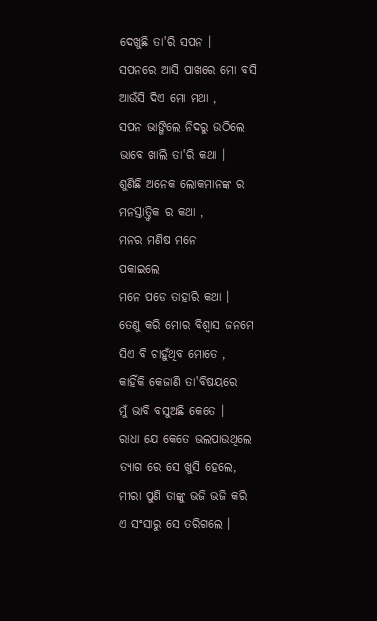ଦେଖୁଛି ତା'ରି ସପନ ।
ସପନରେ ଆସି ପାଖରେ ମୋ ବସି
ଆଉଁସି ଦିଏ ମୋ ମଥା ,
ସପନ ଭାଙ୍ଗିଲେ ନିଦରୁ ଉଠିଲେ
ଭାବେ ଖାଲି ତା'ରି କଥା ।
ଶୁଣିଛି ଅନେକ ଲୋକମାନଙ୍କ ର
ମନସ୍ତାତ୍ତ୍ବିକ ର କଥା ,
ମନର ମଣିଷ ମନେ
ପକାଇଲେ
ମନେ ପଡେ ତାହାରି କଥା ।
ତେଣୁ କରି ମୋର ବିଶ୍ବାସ ଜନମେ
ସିଏ ବି ଚାହୁଁଥିବ ମୋତେ ,
କାହିଁକି କେଜାଣି ତା'ବିଷୟରେ
ମୁଁ ଭାବି ବସୁଅଛି କେତେ ।
ରାଧା ଯେ କେତେ ଭଲପାଉଥିଲେ
ତ୍ୟାଗ ରେ ସେ ଖୁସି ହେଲେ,
ମୀରା ପୁଣି ତାଙ୍କୁ ଭଜି ଭଜି କରି
ଏ ସଂସାରୁ ସେ ତରିଗଲେ ।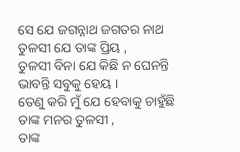ସେ ଯେ ଜଗନ୍ନାଥ ଜଗତର ନାଥ
ତୁଳସୀ ଯେ ତାଙ୍କ ପ୍ରିୟ ,
ତୁଳସୀ ବିନା ଯେ କିଛି ନ ଘେନନ୍ତି
ଭାବନ୍ତି ସବୁକୁ ହେୟ ।
ତେଣୁ କରି ମୁଁ ଯେ ହେବାକୁ ଚାହୁଁଛି
ତାଙ୍କ ମନର ତୁଳସୀ ,
ତାଙ୍କ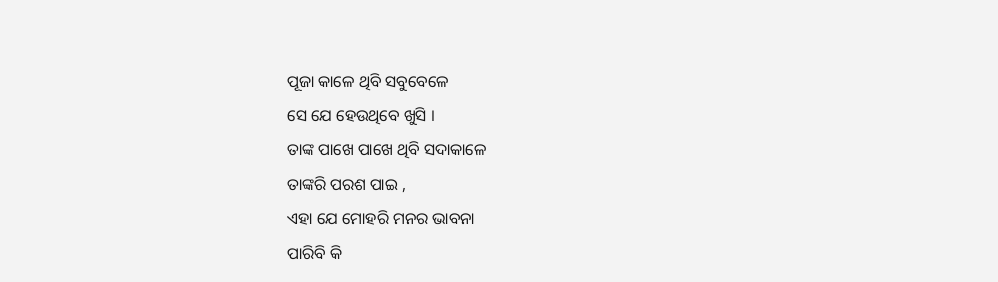ପୂଜା କାଳେ ଥିବି ସବୁବେଳେ
ସେ ଯେ ହେଉଥିବେ ଖୁସି ।
ତାଙ୍କ ପାଖେ ପାଖେ ଥିବି ସଦାକାଳେ
ତାଙ୍କରି ପରଶ ପାଇ ,
ଏହା ଯେ ମୋହରି ମନର ଭାବନା
ପାରିବି କି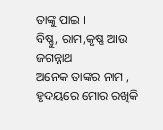ତାଙ୍କୁ ପାଇ ।
ବିଷ୍ଣୁ, ରାମ,କୃଷ୍ଣ ଆଉ ଜଗନ୍ନାଥ
ଅନେକ ତାଙ୍କର ନାମ ,
ହୃଦୟରେ ମୋର ରଖିକି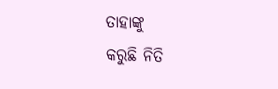ତାହାଙ୍କୁ
କରୁଛି ନିତି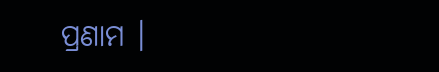ପ୍ରଣାମ ।